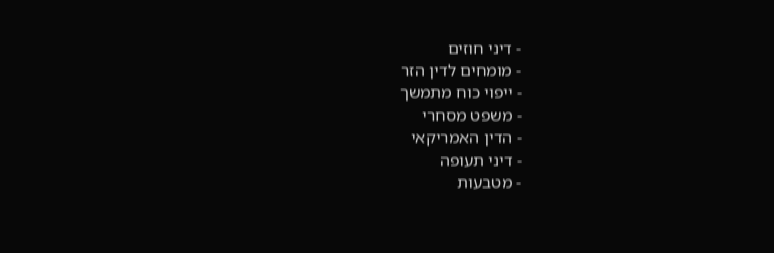- דיני חוזים
- מומחים לדין הזר
- ייפוי כוח מתמשך
- משפט מסחרי
- הדין האמריקאי
- דיני תעופה
- מטבעות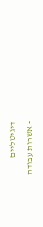דיגיטליים
- אשרות עבודה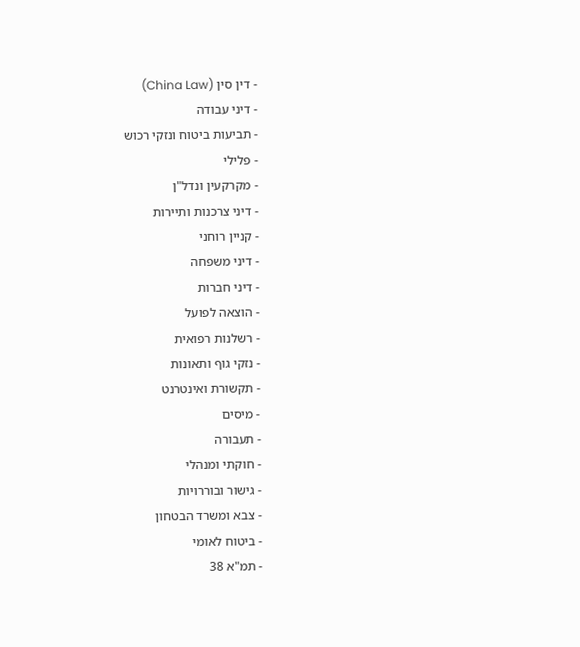- דין סין (China Law)
- דיני עבודה
- תביעות ביטוח ונזקי רכוש
- פלילי
- מקרקעין ונדל"ן
- דיני צרכנות ותיירות
- קניין רוחני
- דיני משפחה
- דיני חברות
- הוצאה לפועל
- רשלנות רפואית
- נזקי גוף ותאונות
- תקשורת ואינטרנט
- מיסים
- תעבורה
- חוקתי ומנהלי
- גישור ובוררויות
- צבא ומשרד הבטחון
- ביטוח לאומי
- תמ"א 38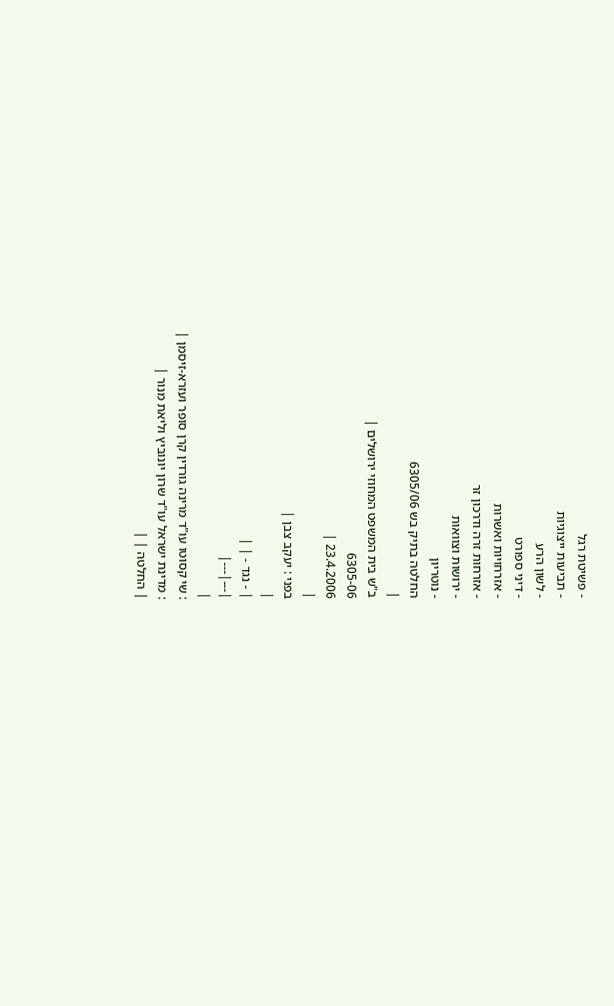- פשיטת רגל
- תביעות ייצוגיות
- לשון הרע
- דיני ספורט
- אזרחויות ואשרות
- אזרחות זרה ודרכון זר
- ירושות וצוואות
- נוטריון
החלטה בתיק בש 6305/06
|
ב"ש בית המשפט המחוזי ירושלים |
6305-06
23.4.2006 |
|
בפני : יעקב צבן |
|
| - נגד - | |
|---|---|
|
: שי קסוטו עו"ד מרינה גורדין קרן סופר ועזרא-זיסמן |
: מדינת ישראל עו"ד שרון יונוביץ וליאת מנור |
| החלטה | |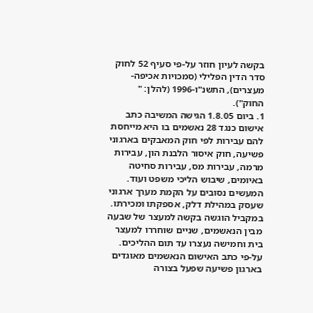בקשה לעיון חוזר על-פי סעיף 52 לחוק סדר הדין הפלילי (סמכויות אכיפה-מעצרים), התשנ"ו-1996 (להלן: " החוק").
1. ביום 1.8.05 הגישה המשיבה כתב אישום כנגד 28 נאשמים בו היא מייחסת להם עבירות לפי חוק המאבקים בארגוני פשיעה, חוק איסור הלבנת הון, עבירות מרמה, עבירות מס, עבירות סחיטה באיומים, שיבוש הליכי משפט ועוד. המעשים נסובים על הקמת מערך ארגוני שעסק במהילת דלק, אספקתו ומכירתו. במקביל הוגשה בקשה למעצר של שבעה מבין הנאשמים, שניים שוחררו למעצר בית וחמישה נעצרו עד תום ההליכים. על-פי כתב האישום הנאשמים מאוגדים בארגון פשיעה שפעל בצורה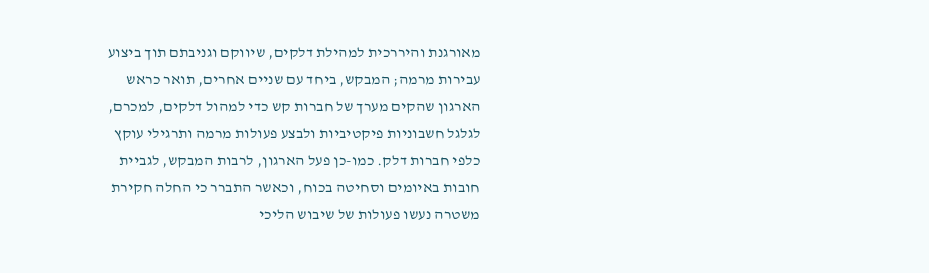מאורגנת והיררכית למהילת דלקים, שיווקם וגניבתם תוך ביצוע עבירות מרמה; המבקש, ביחד עם שניים אחרים, תואר כראש הארגון שהקים מערך של חברות קש כדי למהול דלקים, למכרם, לגלגל חשבוניות פיקטיביות ולבצע פעולות מרמה ותרגילי עוקץ כלפי חברות דלק. כמו-כן פעל הארגון, לרבות המבקש, לגביית חובות באיומים וסחיטה בכוח, וכאשר התברר כי החלה חקירת משטרה נעשו פעולות של שיבוש הליכי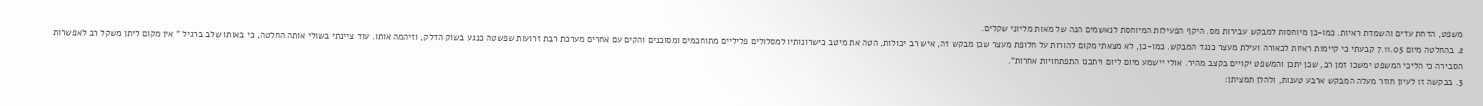משפט, הדחת עדים והשמדת ראיות. כמו-כן מיוחסות למבקש עבירות מס. היקף הפעילות המיוחסת לנאשמים הנה של מאות מליוני שקלים.
2. בהחלטה מיום 7.11.05 קבעתי כי קיימות ראיות לכאורה ועילת מעצר כנגד המבקש. כמו-כן, לא מצאתי מקום להורות על חלופת מעצר שכן מבקש זה, איש רב יכולות, הטה את מיטב כישרונותיו למסלולים פליליים מתוחכמים ומסוכנים והקים עם אחרים מערכת רבת זרועות שפשטה כנגע בשוק הדלק, וזיהמה אותו. עוד ציינתי בשולי אותה החלטה, כי באותו שלב ברגיל " אין מקום ליתן משקל רב לאפשרות הסבירה כי הליכי המשפט ימשכו זמן רב, שכן יתכן והמשפט יקויים בקצב מהיר. אולי יישמע מיום ליום ויתכנו התפתחויות אחרות".
3. בבקשה זו לעיון חוזר מעלה המבקש ארבע טענות, ולהלן תמציתן: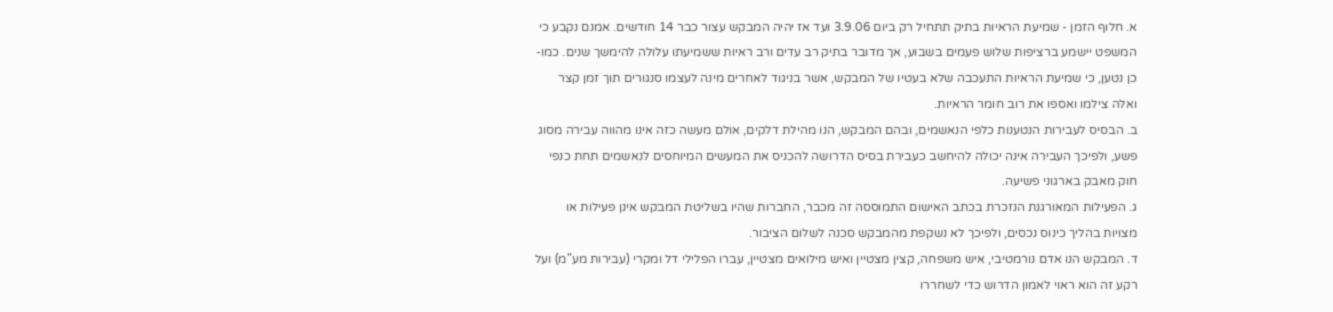א. חלוף הזמן - שמיעת הראיות בתיק תתחיל רק ביום 3.9.06 ועד אז יהיה המבקש עצור כבר 14 חודשים. אמנם נקבע כי המשפט יישמע ברציפות שלוש פעמים בשבוע, אך מדובר בתיק רב עדים ורב ראיות ששמיעתו עלולה להימשך שנים. כמו-כן נטען, כי שמיעת הראיות התעכבה שלא בעטיו של המבקש, אשר בניגוד לאחרים מינה לעצמו סנגורים תוך זמן קצר ואלה צילמו ואספו את רוב חומר הראיות.
ב. הבסיס לעבירות הנטענות כלפי הנאשמים, ובהם המבקש, הנו מהילת דלקים, אולם מעשה כזה אינו מהווה עבירה מסוג פשע, ולפיכך העבירה אינה יכולה להיחשב כעבירת בסיס הדרושה להכניס את המעשים המיוחסים לנאשמים תחת כנפי חוק מאבק בארגוני פשיעה.
ג. הפעילות המאורגנת הנזכרת בכתב האישום התמוססה זה מכבר, החברות שהיו בשליטת המבקש אינן פעילות או מצויות בהליך כינוס נכסים, ולפיכך לא נשקפת מהמבקש סכנה לשלום הציבור.
ד. המבקש הנו אדם נורמטיבי, איש משפחה, קצין מצטיין ואיש מילואים מצטיין, עברו הפלילי דל ומקרי (עבירות מע"מ) ועל רקע זה הוא ראוי לאמון הדרוש כדי לשחררו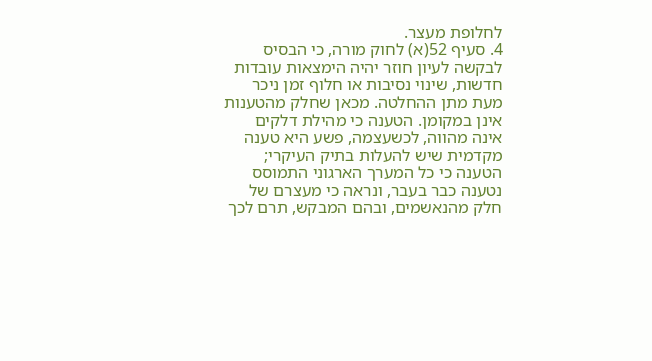לחלופת מעצר.
4. סעיף 52(א) לחוק מורה, כי הבסיס לבקשה לעיון חוזר יהיה הימצאות עובדות חדשות, שינוי נסיבות או חלוף זמן ניכר מעת מתן ההחלטה. מכאן שחלק מהטענות אינן במקומן. הטענה כי מהילת דלקים אינה מהווה, לכשעצמה, פשע היא טענה מקדמית שיש להעלות בתיק העיקרי; הטענה כי כל המערך הארגוני התמוסס נטענה כבר בעבר, ונראה כי מעצרם של חלק מהנאשמים, ובהם המבקש, תרם לכך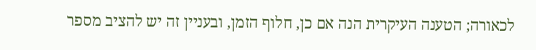לכאורה; הטענה העיקרית הנה אם כן, חלוף הזמן, ובעניין זה יש להציב מספר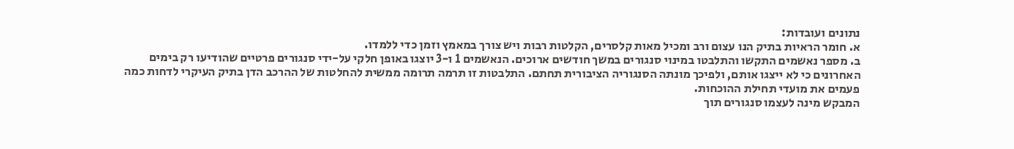נתונים ועובדות:
א. חומר הראיות בתיק הנו עצום ורב ומכיל מאות קלסרים, הקלטות רבות ויש צורך במאמץ וזמן כדי ללמדו.
ב. מספר נאשמים התקשו והתלבטו במינוי סנגורים במשך חודשים ארוכים. הנאשמים 1 ו-3 יוצגו באופן חלקי על-ידי סנגורים פרטיים שהודיעו רק בימים האחרונים כי לא ייצגו אותם, ולפיכך מונתה הסנגוריה הציבורית תחתם. התלבטות זו תרמה תרומה ממשית להחלטות של ההרכב הדן בתיק העיקרי לדחות כמה פעמים את מועדי תחילת ההוכחות.
המבקש מינה לעצמו סנגורים תוך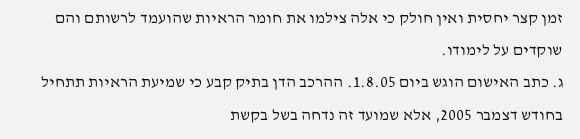זמן קצר יחסית ואין חולק כי אלה צילמו את חומר הראיות שהועמד לרשותם והם שוקדים על לימודו.
ג. כתב האישום הוגש ביום 1.8.05. ההרכב הדן בתיק קבע כי שמיעת הראיות תתחיל בחודש דצמבר 2005, אלא שמועד זה נדחה בשל בקשת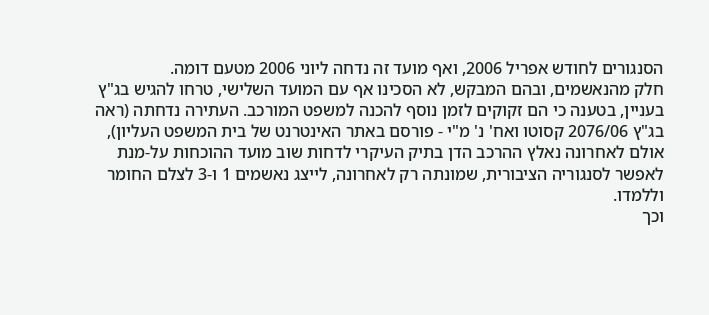הסנגורים לחודש אפריל 2006, ואף מועד זה נדחה ליוני 2006 מטעם דומה.
חלק מהנאשמים, ובהם המבקש, לא הסכינו אף עם המועד השלישי, טרחו להגיש בג"ץ בעניין, בטענה כי הם זקוקים לזמן נוסף להכנה למשפט המורכב. העתירה נדחתה (ראה בג"ץ 2076/06 קסוטו ואח' נ' מ"י - פורסם באתר האינטרנט של בית המשפט העליון), אולם לאחרונה נאלץ ההרכב הדן בתיק העיקרי לדחות שוב מועד ההוכחות על-מנת לאפשר לסנגוריה הציבורית, שמונתה רק לאחרונה, לייצג נאשמים 1 ו-3 לצלם החומר וללמדו.
וכך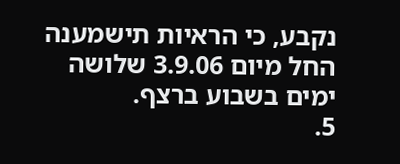נקבע, כי הראיות תישמענה החל מיום 3.9.06 שלושה ימים בשבוע ברצף.
5.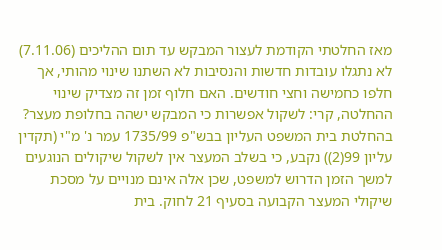מאז החלטתי הקודמת לעצור המבקש עד תום ההליכים (7.11.06) לא נתגלו עובדות חדשות והנסיבות לא השתנו שינוי מהותי, אך חלפו כחמישה וחצי חודשים. האם חלוף זמן זה מצדיק שינוי ההחלטה, קרי: לשקול אפשרות כי המבקש ישהה בחלופת מעצר?
בהחלטת בית המשפט העליון בבש"פ 1735/99 עמר נ' מ"י (תקדין עליון 99(2)) נקבע, כי בשלב המעצר אין לשקול שיקולים הנוגעים למשך הזמן הדרוש למשפט, שכן אלה אינם מנויים על מסכת שיקולי המעצר הקבועה בסעיף 21 לחוק. בית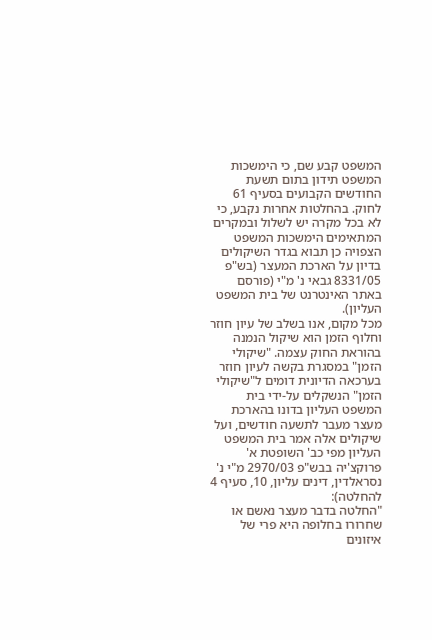המשפט קבע שם, כי הימשכות המשפט תידון בתום תשעת החודשים הקבועים בסעיף 61 לחוק. בהחלטות אחרות נקבע, כי לא בכל מקרה יש לשלול ובמקרים המתאימים הימשכות המשפט הצפויה כן תבוא בגדר השיקולים בדיון על הארכת המעצר (בש"פ 8331/05 גבאי נ' מ"י (פורסם באתר האינטרנט של בית המשפט העליון).
מכל מקום, אנו בשלב של עיון חוזר וחלוף הזמן הוא שיקול הנמנה בהוראת החוק עצמה. "שיקולי הזמן" במסגרת בקשה לעיון חוזר בערכאה הדיונית דומים ל"שיקולי הזמן" הנשקלים על-ידי בית המשפט העליון בדונו בהארכת מעצר מעבר לתשעה חודשים, ועל שיקולים אלה אמר בית המשפט העליון מפי כב' השופטת א' פרוקצ'יה בבש"פ 2970/03 מ"י נ' נסראלדין, דינים עליון, 10, סעיף 4 להחלטה):
"החלטה בדבר מעצר נאשם או שחרורו בחלופה היא פרי של איזונים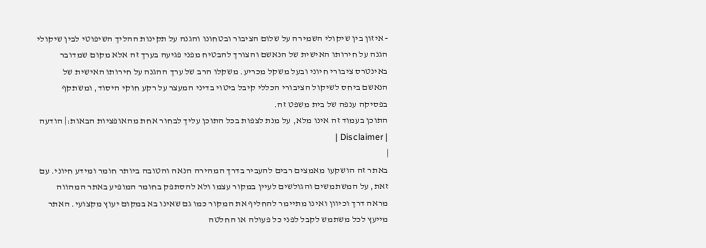- איזון בין שיקולי השמירה על שלום הציבור ובטחונו והגנה על תקינות ההליך השיפוטי לבין שיקולי הגנה על חירותו האישית של הנאשם והצורך להבטיח מפני פגיעה בערך זה אלא מקום שמדובר באינטרס ציבורי חיוני ובעל משקל מכריע. משקלו הרב של ערך ההגנה על חירותו האישית של הנאשם ביחס לשיקול הציבורי הכללי קיבל ביטוי בדיני המעצר על רקע חוקי היסוד, ומשתקף בפסיקה ענפה של בית משפט זה.
התוכן בעמוד זה אינו מלא, על מנת לצפות בכל התוכן עליך לבחור אחת מהאופציות הבאות:| הודעה | Disclaimer |
|
באתר זה הושקעו מאמצים רבים להעביר בדרך המהירה הנאה והטובה ביותר חומר ומידע חיוני. עם זאת, על המשתמשים והגולשים לעיין במקור עצמו ולא להסתפק בחומר המופיע באתר המהווה מראה דרך וכיוון ואינו מתיימר להחליף את המקור כמו גם שאינו בא במקום יעוץ מקצועי. האתר מייעץ לכל משתמש לקבל לפני כל פעולה או החלטה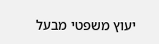יעוץ משפטי מבעל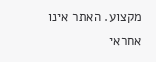מקצוע. האתר אינו אחראי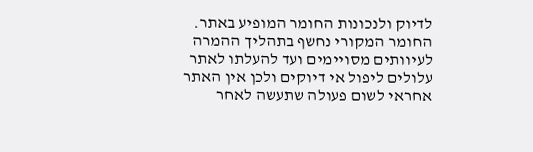לדיוק ולנכונות החומר המופיע באתר. החומר המקורי נחשף בתהליך ההמרה לעיוותים מסויימים ועד להעלתו לאתר עלולים ליפול אי דיוקים ולכן אין האתר אחראי לשום פעולה שתעשה לאחר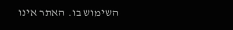השימוש בו. האתר אינו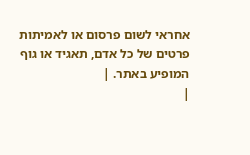אחראי לשום פרסום או לאמיתות פרטים של כל אדם, תאגיד או גוף המופיע באתר. |
|